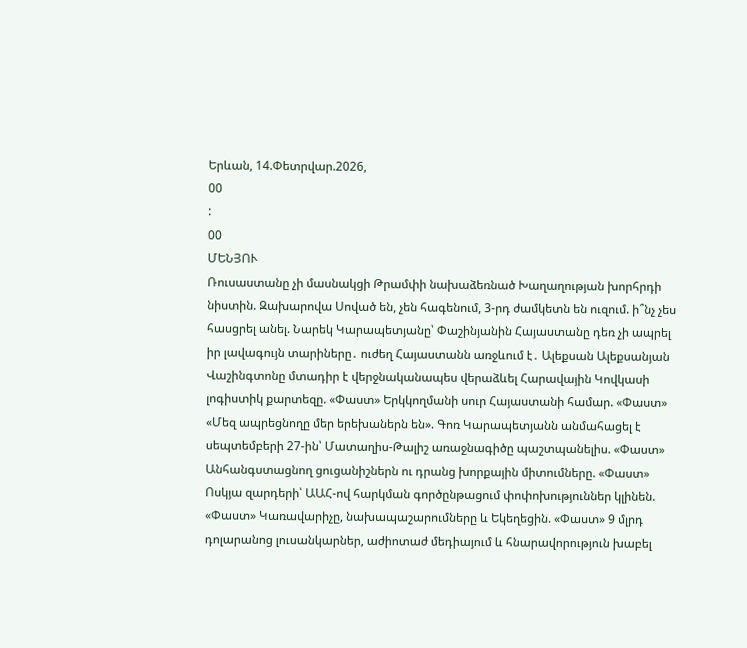Երևան, 14.Փետրվար.2026,
00
:
00
ՄԵՆՅՈՒ
Ռուսաստանը չի մասնակցի Թրամփի նախաձեռնած Խաղաղության խորհրդի նիստին. Զախարովա Սոված են, չեն հագենում, 3-րդ ժամկետն են ուզում. ի՞նչ չես հասցրել անել. Նարեկ Կարապետյանը՝ Փաշինյանին Հայաստանը դեռ չի ապրել իր լավագույն տարիները․ ուժեղ Հայաստանն առջևում է․ Ալեքսան Ալեքսանյան Վաշինգտոնը մտադիր է վերջնականապես վերաձևել Հարավային Կովկասի լոգիստիկ քարտեզը. «Փաստ» Երկկողմանի սուր Հայաստանի համար. «Փաստ» «Մեզ ապրեցնողը մեր երեխաներն են». Գոռ Կարապետյանն անմահացել է սեպտեմբերի 27-ին՝ Մատաղիս-Թալիշ առաջնագիծը պաշտպանելիս. «Փաստ» Անհանգստացնող ցուցանիշներն ու դրանց խորքային միտումները. «Փաստ» Ոսկյա զարդերի՝ ԱԱՀ-ով հարկման գործընթացում փոփոխություններ կլինեն. «Փաստ» Կառավարիչը, նախապաշարումները և Եկեղեցին. «Փաստ» 9 մլրդ դոլարանոց լուսանկարներ, աժիոտաժ մեդիայում և հնարավորություն խաբել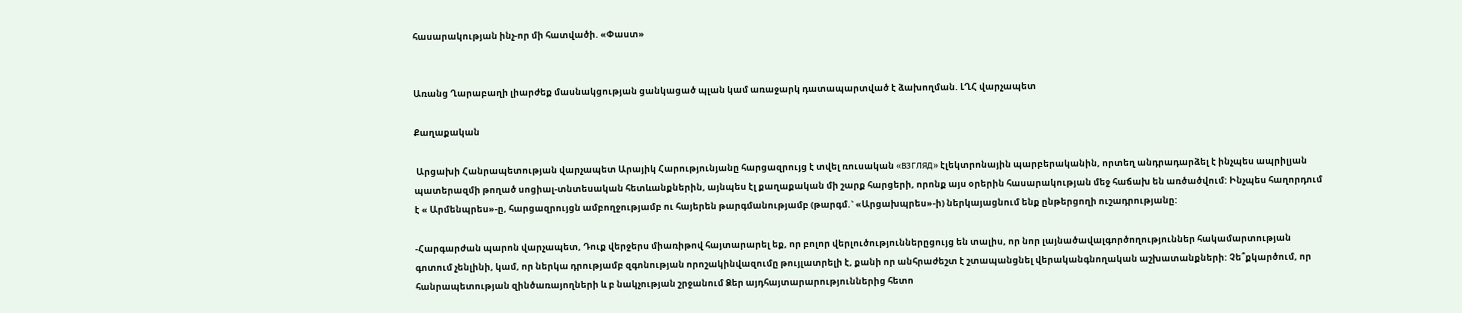հասարակության ինչ-որ մի հատվածի. «Փաստ»


Առանց Ղարաբաղի լիարժեք մասնակցության ցանկացած պլան կամ առաջարկ դատապարտված է ձախողման. ԼՂՀ վարչապետ

Քաղաքական

 Արցախի Հանրապետության վարչապետ Արայիկ Հարությունյանը հարցազրույց է տվել ռուսական «ВЗГЛЯД» էլեկտրոնային պարբերականին, որտեղ անդրադարձել է ինչպես ապրիլյան պատերազմի թողած սոցիալ-տնտեսական հետևանքներին, այնպես էլ քաղաքական մի շարք հարցերի, որոնք այս օրերին հասարակության մեջ հաճախ են առծածվում: Ինչպես հաղորդում է « Արմենպրես»-ը, հարցազրույցն ամբողջությամբ ու հայերեն թարգմանությամբ (թարգմ.` «Արցախպրես»-ի) ներկայացնում ենք ընթերցողի ուշադրությանը:

-Հարգարժան պարոն վարչապետ, Դուք վերջերս միառիթով հայտարարել եք, որ բոլոր վերլուծություններըցույց են տալիս, որ նոր լայնածավալգործողություններ հակամարտության գոտում չենլինի, կամ, որ ներկա դրությամբ զգոնության որոշակինվազումը թույլատրելի է, քանի որ անհրաժեշտ է շտապանցնել վերականգնողական աշխատանքների: Չե՞քկարծում, որ հանրապետության զինծառայողների և բ նակչության շրջանում Ձեր այդհայտարարություններից հետո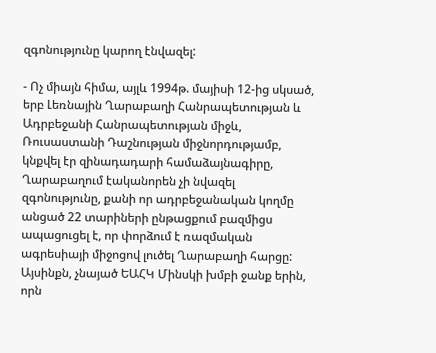զգոնությունը կարող էնվազել:

- Ոչ միայն հիմա, այլև 1994թ. մայիսի 12-ից սկսած, երբ Լեռնային Ղարաբաղի Հանրապետության և Ադրբեջանի Հանրապետության միջև, Ռուսաստանի Դաշնության միջնորդությամբ, կնքվել էր զինադադարի համաձայնագիրը, Ղարաբաղում էականորեն չի նվազել զգոնությունը, քանի որ ադրբեջանական կողմը անցած 22 տարիների ընթացքում բազմիցս ապացուցել է, որ փորձում է ռազմական ագրեսիայի միջոցով լուծել Ղարաբաղի հարցը: Այսինքն, չնայած ԵԱՀԿ Մինսկի խմբի ջանք երին, որն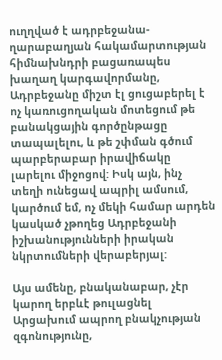ուղղված է ադրբեջանա-ղարաբաղյան հակամարտության հիմնախնդրի բացառապես խաղաղ կարգավորմանը, Ադրբեջանը միշտ էլ ցուցաբերել է ոչ կառուցողական մոտեցում թե բանակցային գործընթացը տապալելու, և թե շփման գծում պարբերաբար իրավիճակը լարելու միջոցով: Իսկ այն, ինչ տեղի ունեցավ ապրիլ ամսում, կարծում եմ, ոչ մեկի համար արդեն կասկած չթողեց Ադրբեջանի իշխանությունների իրական նկրտումների վերաբերյալ:

Այս ամենը, բնականաբար, չէր կարող երբևէ թուլացնել Արցախում ապրող բնակչության զգոնությունը,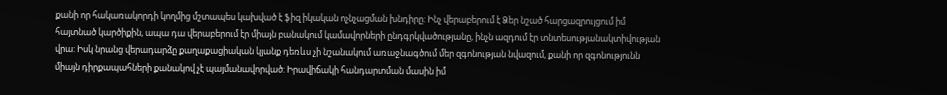քանի որ հակառակորդի կողմից մշտապես կախված է ֆիզ իկական ոչնչացման խնդիրը: Ինչ վերաբերում է Ձեր նշած հարցազրույցում իմ հայտնած կարծիքին, ապա դա վերաբերում էր միայն բանակում կամավորների ընդգրկվածությանը, ինչն ազդում էր տնտեսությանակտիվության վրա: Իսկ նրանց վերադարձը քաղաքացիական կյանք դեռևս չի նշանակում առաջնագծում մեր զգոնության նվազում, քանի որ զգոնությունն միայն դիրքապահների քանակով չէ պայմանավորված: Իրավիճակի հանդարտման մասին իմ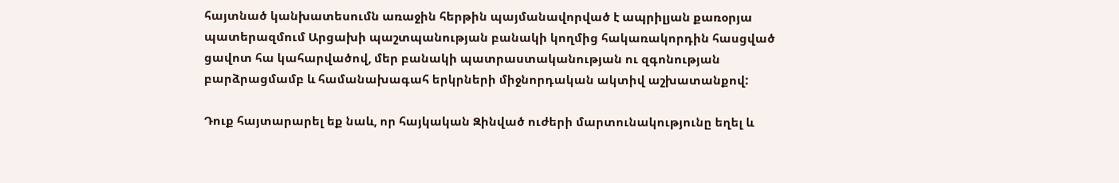հայտնած կանխատեսումն առաջին հերթին պայմանավորված է ապրիլյան քառօրյա պատերազմում Արցախի պաշտպանության բանակի կողմից հակառակորդին հասցված ցավոտ հա կահարվածով, մեր բանակի պատրաստականության ու զգոնության բարձրացմամբ և համանախագահ երկրների միջնորդական ակտիվ աշխատանքով:

Դուք հայտարարել եք նաև, որ հայկական Զինված ուժերի մարտունակությունը եղել և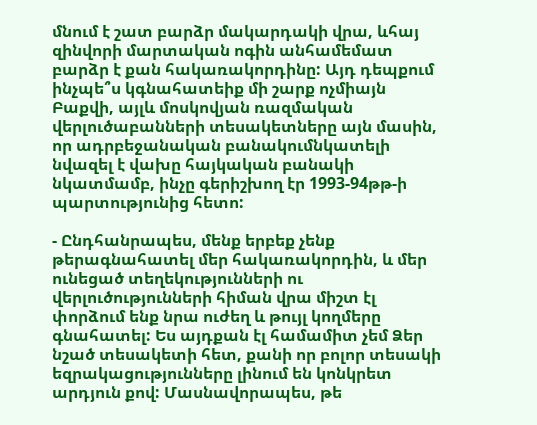մնում է շատ բարձր մակարդակի վրա, ևհայ զինվորի մարտական ոգին անհամեմատ բարձր է քան հակառակորդինը: Այդ դեպքում ինչպե՞ս կգնահատեիք մի շարք ոչմիայն Բաքվի, այլև մոսկովյան ռազմական վերլուծաբանների տեսակետները այն մասին, որ ադրբեջանական բանակումնկատելի նվազել է վախը հայկական բանակի նկատմամբ, ինչը գերիշխող էր 1993-94թթ-ի պարտությունից հետո:

- Ընդհանրապես, մենք երբեք չենք թերագնահատել մեր հակառակորդին, և մեր ունեցած տեղեկությունների ու վերլուծությունների հիման վրա միշտ էլ փորձում ենք նրա ուժեղ և թույլ կողմերը գնահատել: Ես այդքան էլ համամիտ չեմ Ձեր նշած տեսակետի հետ, քանի որ բոլոր տեսակի եզրակացությունները լինում են կոնկրետ արդյուն քով: Մասնավորապես, թե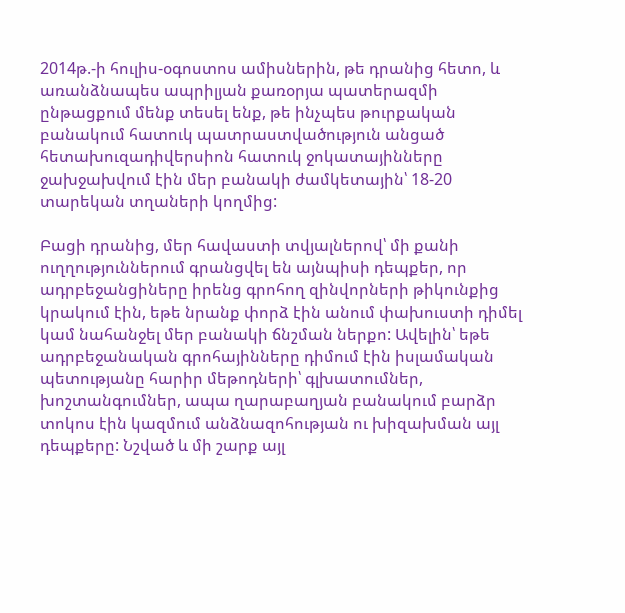2014թ.-ի հուլիս-օգոստոս ամիսներին, թե դրանից հետո, և առանձնապես ապրիլյան քառօրյա պատերազմի ընթացքում մենք տեսել ենք, թե ինչպես թուրքական բանակում հատուկ պատրաստվածություն անցած հետախուզադիվերսիոն հատուկ ջոկատայինները ջախջախվում էին մեր բանակի ժամկետային՝ 18-20 տարեկան տղաների կողմից:

Բացի դրանից, մեր հավաստի տվյալներով՝ մի քանի ուղղություններում գրանցվել են այնպիսի դեպքեր, որ ադրբեջանցիները իրենց գրոհող զինվորների թիկունքից կրակում էին, եթե նրանք փորձ էին անում փախուստի դիմել կամ նահանջել մեր բանակի ճնշման ներքո: Ավելին՝ եթե ադրբեջանական գրոհայինները դիմում էին իսլամական պետությանը հարիր մեթոդների՝ գլխատումներ, խոշտանգումներ, ապա ղարաբաղյան բանակում բարձր տոկոս էին կազմում անձնազոհության ու խիզախման այլ դեպքերը: Նշված և մի շարք այլ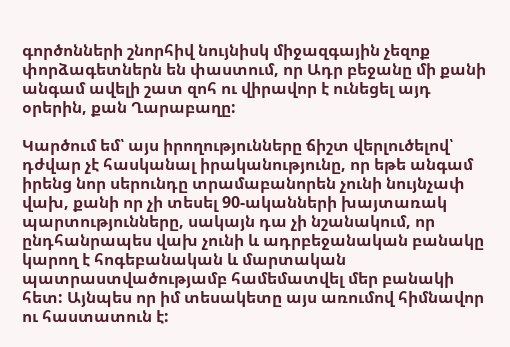գործոնների շնորհիվ նույնիսկ միջազգային չեզոք փորձագետներն են փաստում, որ Ադր բեջանը մի քանի անգամ ավելի շատ զոհ ու վիրավոր է ունեցել այդ օրերին, քան Ղարաբաղը:

Կարծում եմ՝ այս իրողությունները ճիշտ վերլուծելով՝ դժվար չէ հասկանալ իրականությունը, որ եթե անգամ իրենց նոր սերունդը տրամաբանորեն չունի նույնչափ վախ, քանի որ չի տեսել 90-ականների խայտառակ պարտությունները, սակայն դա չի նշանակում, որ ընդհանրապես վախ չունի և ադրբեջանական բանակը կարող է հոգեբանական և մարտական պատրաստվածությամբ համեմատվել մեր բանակի հետ: Այնպես որ իմ տեսակետը այս առումով հիմնավոր ու հաստատուն է: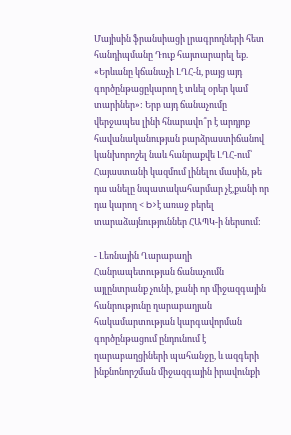Մայիսին ֆրանսիացի լրագրողների հետ հանդիպմանը Դուք հայտարարել եք. «Երևանը կճանաչի ԼՂՀ-ն, բայց այդ գործընթացըկարող է տևել օրեր կամ տարիներ»: Երբ այդ ճանաչումը վերջապես լինի հնարավո՞ր է արդյոք հավանականության բարձրաստիճանով կանխորոշել նաև հանրաքվե ԼՂՀ-ում՝ Հայաստանի կազմում լինելու մասին, թե դա անելը նպատակահարմար չէ,քանի որ դա կարող < b>է առաջ բերել տարաձայնություններ ՀԱՊԿ-ի ներսում:

- Լեռնային Ղարաբաղի Հանրապետության ճանաչումն այլընտրանք չունի, քանի որ միջազգային հանրությունը ղարաբաղյան հակամարտության կարգավորման գործընթացում ընդունում է ղարաբաղցիների պահանջը, և ազգերի ինքնոնորշման միջազգային իրավունքի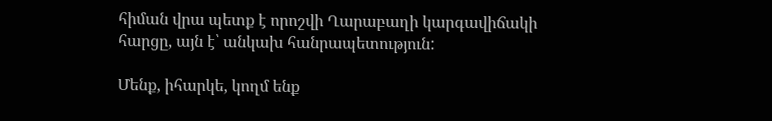հիման վրա պետք է որոշվի Ղարաբաղի կարգավիճակի հարցը, այն է՝ անկախ հանրապետություն:

Մենք, իհարկե, կողմ ենք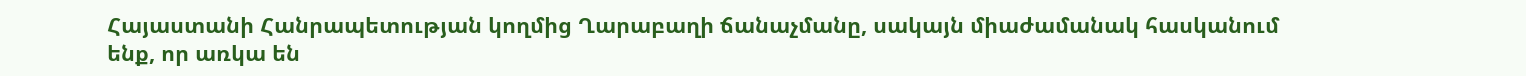Հայաստանի Հանրապետության կողմից Ղարաբաղի ճանաչմանը, սակայն միաժամանակ հասկանում ենք, որ առկա են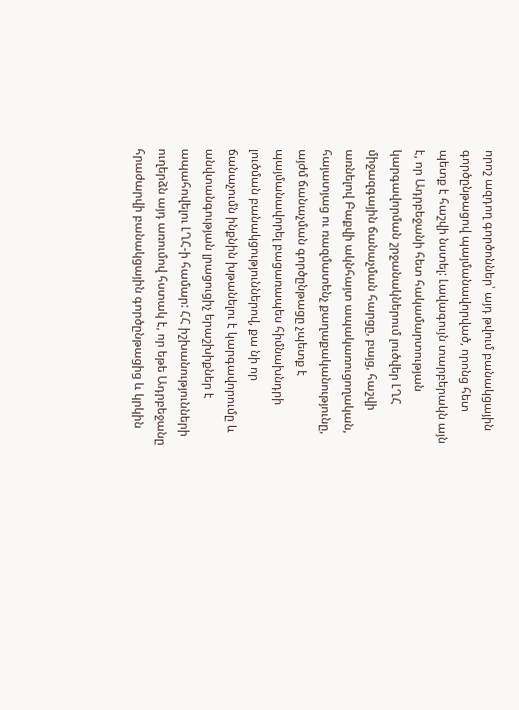որոշ ազդող գործոններ՝ այդ թվում բանակցային գործընթացով պայմանավորված, որոնց հետ պետք է հաշվի նստել: Լավագույն տարբերակն այն է, որ Ադրբեջանի հետ հակամարտության կարգավորման շրջանակներում լուծվեր ԼՂՀ միջազգային ճանաչման հարցը, բայց, հաշվի առնելով Բաքվի ակնհայտ ապակառուցողական, հայատյաց ու ռազմատենչ քաղաքականությունը, այժմ ճանաչման գործընթացը չպետք է պայմանավորել բացառապես հիմնախնդրի լուծման բանակցություններով, քա նի որ ճանաչումն ինքնին խթանելու է կարգավորումը և անվտանգության լրացուցիչ երաշխիքներ է ապահովելու ԼՂՀ-ի համար: ՀՀ իշխանությունների ուղերձն այդ առումով հստակ է, որ եթե Ադրբեջանը հրաժարվի բանակցային գործընթացից և կրկին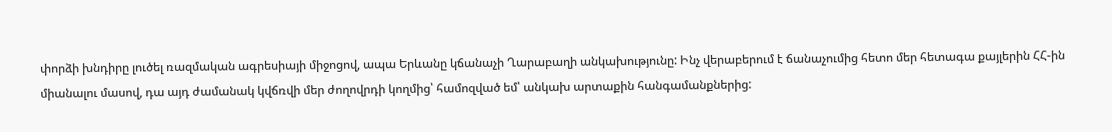փորձի խնդիրը լուծել ռազմական ագրեսիայի միջոցով, ապա Երևանը կճանաչի Ղարաբաղի անկախությունը: Ինչ վերաբերում է ճանաչումից հետո մեր հետագա քայլերին ՀՀ-ին միանալու մասով, դա այդ ժամանակ կվճռվի մեր ժողովրդի կողմից՝ համոզված եմ՝ անկախ արտաքին հանգամանքներից: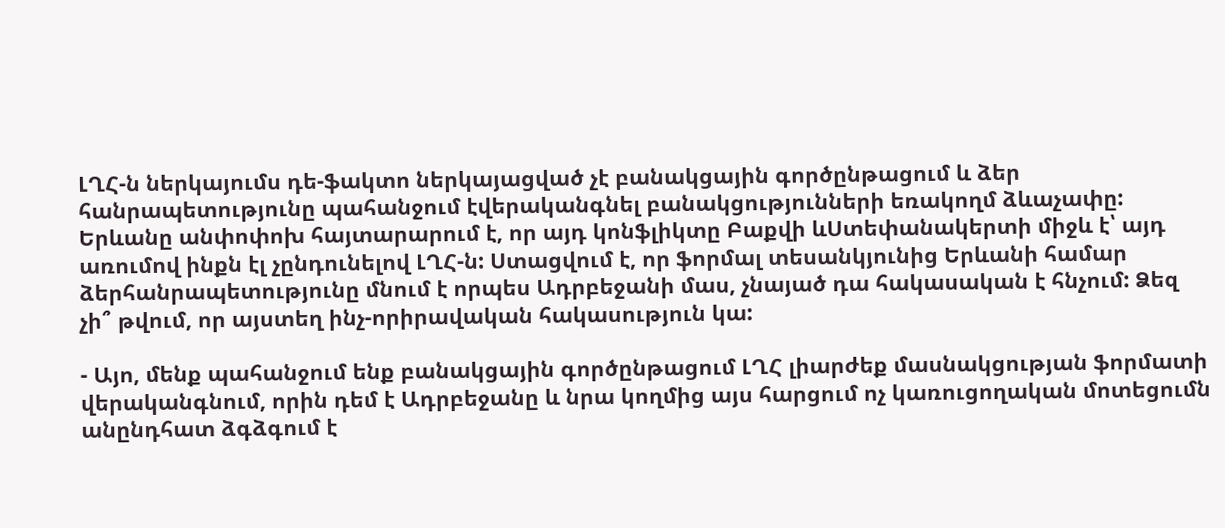ԼՂՀ-ն ներկայումս դե-ֆակտո ներկայացված չէ բանակցային գործընթացում և ձեր հանրապետությունը պահանջում էվերականգնել բանակցությունների եռակողմ ձևաչափը: Երևանը անփոփոխ հայտարարում է, որ այդ կոնֆլիկտը Բաքվի ևՍտեփանակերտի միջև է՝ այդ առումով ինքն էլ չընդունելով ԼՂՀ-ն: Ստացվում է, որ ֆորմալ տեսանկյունից Երևանի համար ձերհանրապետությունը մնում է որպես Ադրբեջանի մաս, չնայած դա հակասական է հնչում: Ձեզ չի՞ թվում, որ այստեղ ինչ-որիրավական հակասություն կա:

- Այո, մենք պահանջում ենք բանակցային գործընթացում ԼՂՀ լիարժեք մասնակցության ֆորմատի վերականգնում, որին դեմ է Ադրբեջանը և նրա կողմից այս հարցում ոչ կառուցողական մոտեցումն անընդհատ ձգձգում է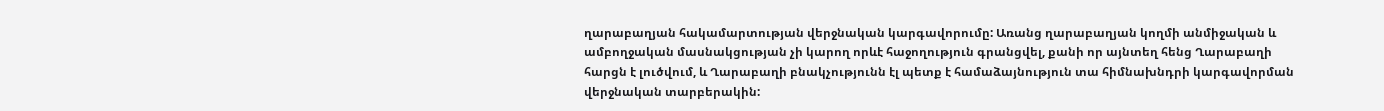ղարաբաղյան հակամարտության վերջնական կարգավորումը: Առանց ղարաբաղյան կողմի անմիջական և ամբողջական մասնակցության չի կարող որևէ հաջողություն գրանցվել, քանի որ այնտեղ հենց Ղարաբաղի հարցն է լուծվում, և Ղարաբաղի բնակչությունն էլ պետք է համաձայնություն տա հիմնախնդրի կարգավորման վերջնական տարբերակին: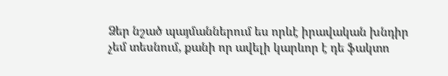Ձեր նշած պայմաններում ես որևէ իրավական խնդիր չեմ տեսնում, քանի որ ավելի կարևոր է դե ֆակտո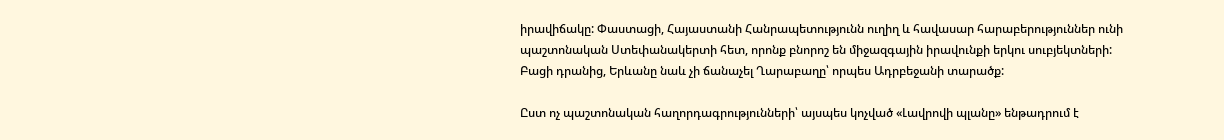իրավիճակը: Փաստացի, Հայաստանի Հանրապետությունն ուղիղ և հավասար հարաբերություններ ունի պաշտոնական Ստեփանակերտի հետ, որոնք բնորոշ են միջազգային իրավունքի երկու սուբյեկտների: Բացի դրանից, Երևանը նաև չի ճանաչել Ղարաբաղը՝ որպես Ադրբեջանի տարածք:

Ըստ ոչ պաշտոնական հաղորդագրությունների՝ այսպես կոչված «Լավրովի պլանը» ենթադրում է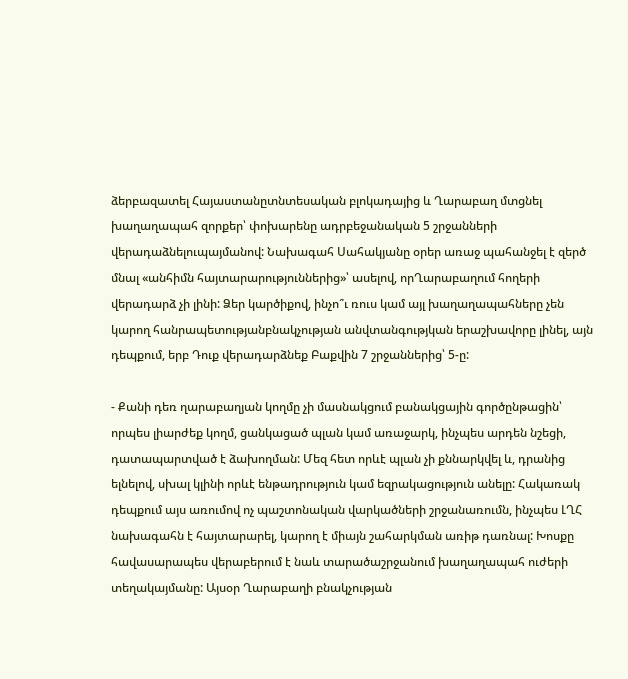ձերբազատել Հայաստանըտնտեսական բլոկադայից և Ղարաբաղ մտցնել խաղաղապահ զորքեր՝ փոխարենը ադրբեջանական 5 շրջանների վերադաձնելուպայմանով: Նախագահ Սահակյանը օրեր առաջ պահանջել է զերծ մնալ «անհիմն հայտարարություններից»՝ ասելով, որՂարաբաղում հողերի վերադարձ չի լինի: Ձեր կարծիքով, ինչո՞ւ ռուս կամ այլ խաղաղապահները չեն կարող հանրապետությանբնակչության անվտանգությկան երաշխավորը լինել, այն դեպքում, երբ Դուք վերադարձնեք Բաքվին 7 շրջաններից՝ 5-ը:

- Քանի դեռ ղարաբաղյան կողմը չի մասնակցում բանակցային գործընթացին՝ որպես լիարժեք կողմ, ցանկացած պլան կամ առաջարկ, ինչպես արդեն նշեցի, դատապարտված է ձախողման: Մեզ հետ որևէ պլան չի քննարկվել և, դրանից ելնելով, սխալ կլինի որևէ ենթադրություն կամ եզրակացություն անելը: Հակառակ դեպքում այս առումով ոչ պաշտոնական վարկածների շրջանառումն, ինչպես ԼՂՀ նախագահն է հայտարարել, կարող է միայն շահարկման առիթ դառնալ: Խոսքը հավասարապես վերաբերում է նաև տարածաշրջանում խաղաղապահ ուժերի տեղակայմանը: Այսօր Ղարաբաղի բնակչության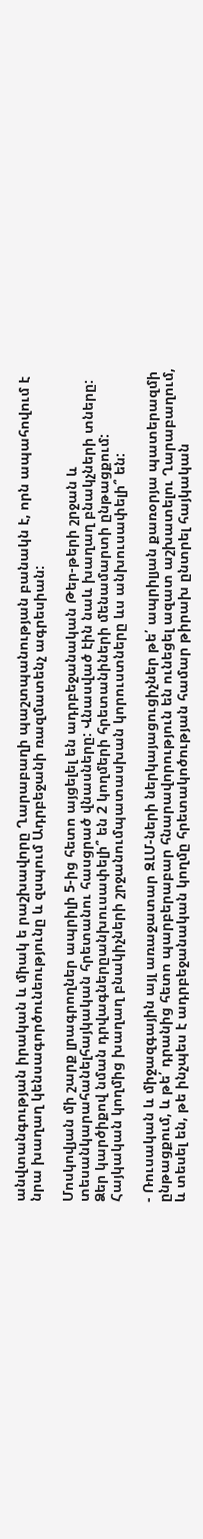անվտանգության իրական և միակ ե րաշխավորը Ղարաբաղի պաշտպանության բանակն է, որն ապահովում է նրա խաղաղ կենսագործունեությունը և զսպում Ադրբեջանի ռազմատենչ ագրեսիան:

Մոսկովյան մի շարք լրագրողներ ապրիլի 5-ից հետո այցելել են ադրբեջանական Թեր-թերի շրջան և տեսանկարահանելհայկական հրետանու հասցրած վնասները: Վնասված էին նաև խաղաղ բնակչների տները: Ձեր կարծիքով նման դրվագներըանխուսափելի՞ են 2 կողմերի հրետանիների մենամարտի ընթացքում: Հայկական կողմից խաղաղ բնակիչների շրջանումպատասխան կորուստները ևս անխուսափելի՞ են:

- Ռուսական և միջազգային այլ առաջատար ԶԼՄ-ների ներկայացուցիչներ թե՛ ապրիլյան քառօրյա պատերազմի ընթացքում, և թե՛ դրանից հետո պարբերաբար հնարավորություն են ունեցել ազատ աշխատելու Ղարաբաղում, և տեսել են, թե ինչպես է ադրբեջանական կողմը հրետակոծության համար թիրախ ընտրել հայկական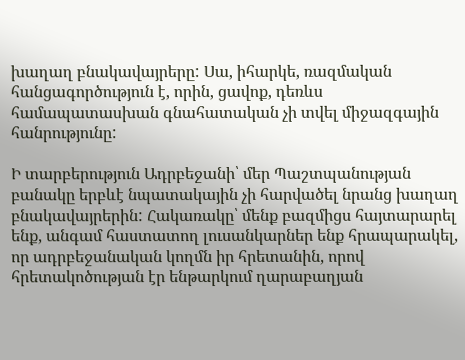խաղաղ բնակավայրերը: Սա, իհարկե, ռազմական հանցագործություն է, որին, ցավոք, դեռևս համապատասխան գնահատական չի տվել միջազգային հանրությունը:

Ի տարբերություն Ադրբեջանի՝ մեր Պաշտպանության բանակը երբևէ նպատակային չի հարվածել նրանց խաղաղ բնակավայրերին: Հակառակը՝ մենք բազմիցս հայտարարել ենք, անգամ հաստատող լուսանկարներ ենք հրապարակել, որ ադրբեջանական կողմն իր հրետանին, որով հրետակոծության էր ենթարկում ղարաբաղյան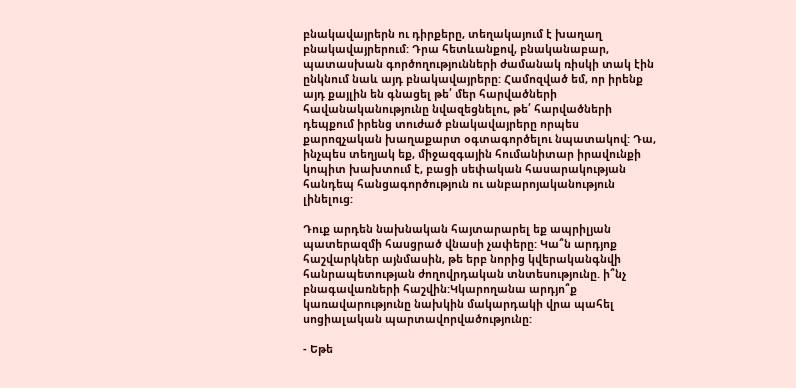բնակավայրերն ու դիրքերը, տեղակայում է խաղաղ բնակավայրերում: Դրա հետևանքով, բնականաբար, պատասխան գործողությունների ժամանակ ռիսկի տակ էին ընկնում նաև այդ բնակավայրերը: Համոզված եմ, որ իրենք այդ քայլին են գնացել թե՛ մեր հարվածների հավանականությունը նվազեցնելու, թե՛ հարվածների դեպքում իրենց տուժած բնակավայրերը որպես քարոզչական խաղաքարտ օգտագործելու նպատակով: Դա, ինչպես տեղյակ եք, միջազգային հումանիտար իրավունքի կոպիտ խախտում է, բացի սեփական հասարակության հանդեպ հանցագործություն ու անբարոյականություն լինելուց:

Դուք արդեն նախնական հայտարարել եք ապրիլյան պատերազմի հասցրած վնասի չափերը: Կա՞ն արդյոք հաշվարկներ այնմասին, թե երբ նորից կվերականգնվի հանրապետության ժողովրդական տնտեսությունը. ի՞նչ բնագավառների հաշվին:Կկարողանա արդյո՞ք կառավարությունը նախկին մակարդակի վրա պահել սոցիալական պարտավորվածությունը:

- Եթե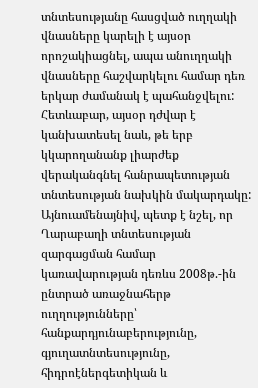տնտեսությանը հասցված ուղղակի վնասները կարելի է այսօր որոշակիացնել, ապա անուղղակի վնասները հաշվարկելու համար դեռ երկար ժամանակ է պահանջվելու: Հետևաբար, այսօր դժվար է կանխատեսել նաև, թե երբ կկարողանանք լիարժեք վերականգնել հանրապետության տնտեսության նախկին մակարդակը: Այնուամենայնիվ, պետք է նշել, որ Ղարաբաղի տնտեսության զարգացման համար կառավարության դեռևս 2008թ.-ին ընտրած առաջնահերթ ուղղությունները՝ հանքարդյունաբերությունը, գյուղատնտեսությունը, հիդրոէներգետիկան և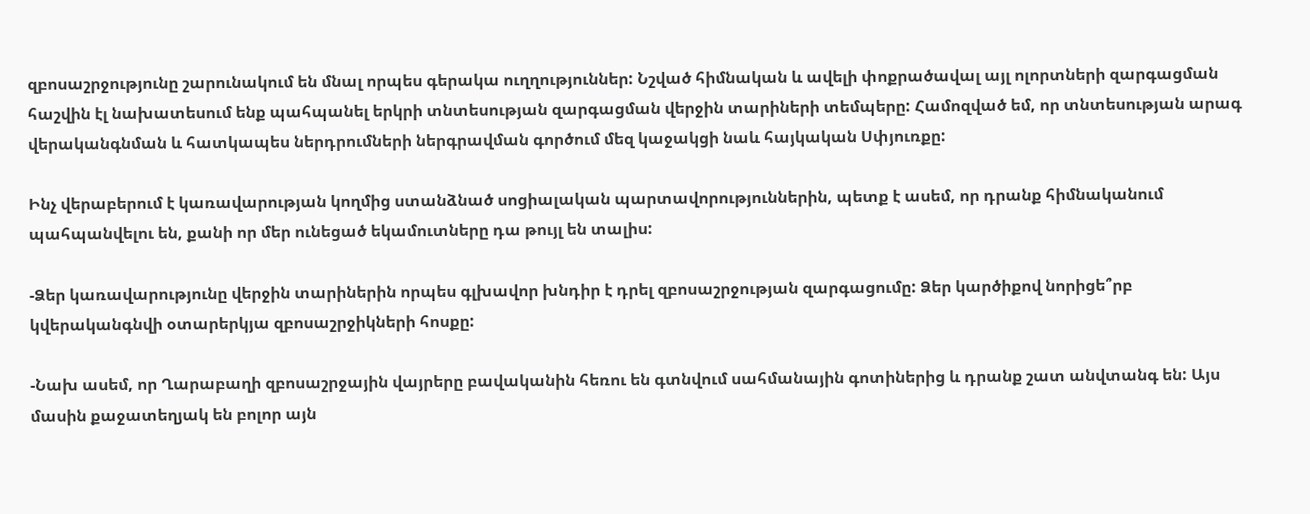զբոսաշրջությունը շարունակում են մնալ որպես գերակա ուղղություններ: Նշված հիմնական և ավելի փոքրածավալ այլ ոլորտների զարգացման հաշվին էլ նախատեսում ենք պահպանել երկրի տնտեսության զարգացման վերջին տարիների տեմպերը: Համոզված եմ, որ տնտեսության արագ վերականգնման և հատկապես ներդրումների ներգրավման գործում մեզ կաջակցի նաև հայկական Սփյուռքը:

Ինչ վերաբերում է կառավարության կողմից ստանձնած սոցիալական պարտավորություններին, պետք է ասեմ, որ դրանք հիմնականում պահպանվելու են, քանի որ մեր ունեցած եկամուտները դա թույլ են տալիս:

-Ձեր կառավարությունը վերջին տարիներին որպես գլխավոր խնդիր է դրել զբոսաշրջության զարգացումը: Ձեր կարծիքով նորիցե՞րբ կվերականգնվի օտարերկյա զբոսաշրջիկների հոսքը:

-Նախ ասեմ, որ Ղարաբաղի զբոսաշրջային վայրերը բավականին հեռու են գտնվում սահմանային գոտիներից և դրանք շատ անվտանգ են: Այս մասին քաջատեղյակ են բոլոր այն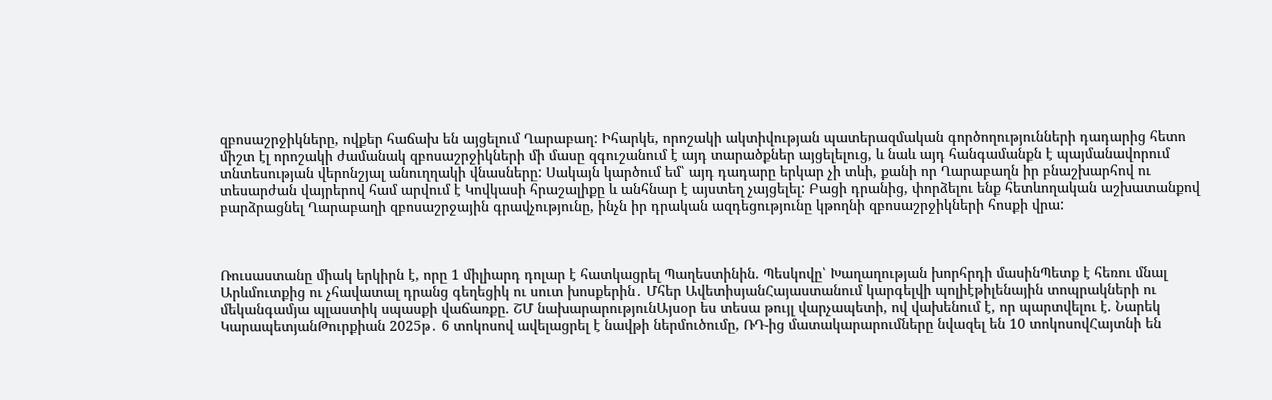զբոսաշրջիկները, ովքեր հաճախ են այցելում Ղարաբաղ: Իհարկե, որոշակի ակտիվության պատերազմական գործողությունների դադարից հետո միշտ էլ որոշակի ժամանակ զբոսաշրջիկների մի մասը զգուշանում է այդ տարածքներ այցելելուց, և նաև այդ հանգամանքն է պայմանավորում տնտեսության վերոնշյալ անուղղակի վնասները: Սակայն կարծում եմ՝ այդ դադարը երկար չի տևի, քանի որ Ղարաբաղն իր բնաշխարհով ու տեսարժան վայրերով համ արվում է Կովկասի հրաշալիքը և անհնար է այստեղ չայցելել: Բացի դրանից, փորձելու ենք հետևողական աշխատանքով բարձրացնել Ղարաբաղի զբոսաշրջային գրավչությունը, ինչն իր դրական ազդեցությունը կթողնի զբոսաշրջիկների հոսքի վրա:



Ռուսաստանը միակ երկիրն է, որը 1 միլիարդ դոլար է հատկացրել Պաղեստինին. Պեսկովը՝ Խաղաղության խորհրդի մասինՊետք է հեռու մնալ Արևմուտքից ու չհավատալ դրանց գեղեցիկ ու սուտ խոսքերին․ Մհեր ԱվետիսյանՀայաստանում կարգելվի պոլիէթիլենային տոպրակների ու մեկանգամյա պլաստիկ սպասքի վաճառքը. ՇՄ նախարարությունԱյսօր ես տեսա թույլ վարչապետի, ով վախենում է, որ պարտվելու է. Նարեկ ԿարապետյանԹուրքիան 2025թ․ 6 տոկոսով ավելացրել է նավթի ներմուծումը, ՌԴ-ից մատակարարումները նվազել են 10 տոկոսովՀայտնի են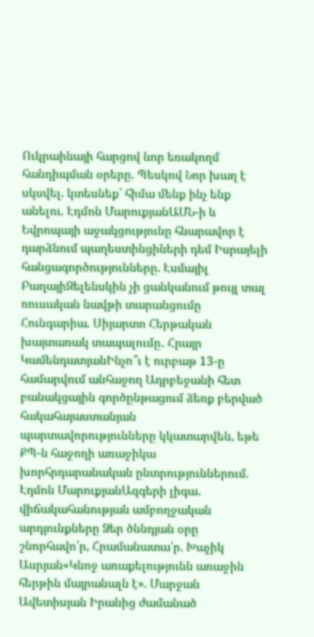Ուկրաինայի հարցով նոր եռակողմ հանդիպման օրերը. Պեսկով Նոր խաղ է սկսվել. կտեսնեք՝ հիմա մենք ինչ ենք անելու. Էդմոն ՄարուքյանԱՄՆ-ի և Եվրոպայի աջակցությունը հնարավոր է դարձնում պաղեստինցիների դեմ Իսրայելի հանցագործությունները. Էսմայիլ ԲաղայիԶելենսկին չի ցանկանում թույլ տալ ռուսական նավթի տարանցումը Հունգարիա. Սիյարտո Հերթական խայտառակ տապալումը․ Հրայր ԿամենդատյանԻնչո՞ւ է ուրբաթ 13-ը համարվում անհաջող Ադրբեջանի հետ բանակցային գործընթացում ձեռք բերված հակահայաստանյան պարտավորությունները կկատարվեն, եթե ՔՊ-ն հաջողի առաջիկա խորհրդարանական ընտրություններում. Էդմոն ՄարուքյանԱզգերի լիգա․ վիճակահանության ամբողջական արդյունքները Ձեր ծննդյան օրը շնորհավո՛ր, Հրամանատա՛ր. Խաչիկ Ասրյան«Կնոջ առաքելությունն առաջին հերթին մայրանալն է». Մարջան Ավետիսյան Իրանից ժամանած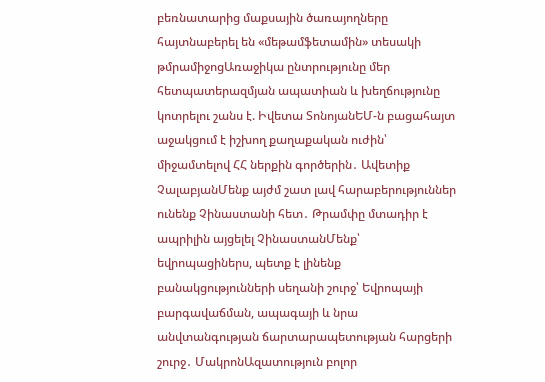բեռնատարից մաքսային ծառայողները հայտնաբերել են «մեթամֆետամին» տեսակի թմրամիջոցԱռաջիկա ընտրությունը մեր հետպատերազմյան ապատիան և խեղճությունը կոտրելու շանս է. Իվետա ՏոնոյանԵՄ-ն բացահայտ աջակցում է իշխող քաղաքական ուժին՝ միջամտելով ՀՀ ներքին գործերին․ Ավետիք ՉալաբյանՄենք այժմ շատ լավ հարաբերություններ ունենք Չինաստանի հետ․ Թրամփը մտադիր է ապրիլին այցելել ՉինաստանՄենք՝ եվրոպացիներս, պետք է լինենք բանակցությունների սեղանի շուրջ՝ Եվրոպայի բարգավաճման, ապագայի և նրա անվտանգության ճարտարապետության հարցերի շուրջ․ ՄակրոնԱզատություն բոլոր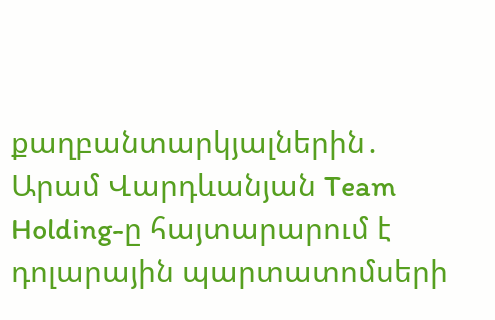քաղբանտարկյալներին․ Արամ Վարդևանյան Team Holding-ը հայտարարում է դոլարային պարտատոմսերի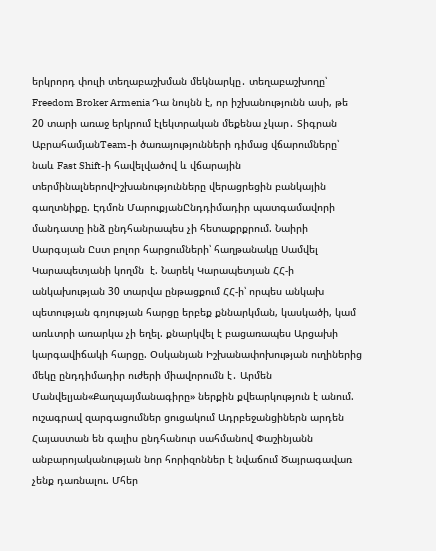երկրորդ փուլի տեղաբաշխման մեկնարկը․ տեղաբաշխողը՝ Freedom Broker Armenia Դա նույնն է, որ իշխանությունն ասի, թե 20 տարի առաջ երկրում էլեկտրական մեքենա չկար․ Տիգրան ԱբրահամյանTeam-ի ծառայությունների դիմաց վճարումները՝ նաև Fast Shift-ի հավելվածով և վճարային տերմինալներովԻշխանությունները վերացրեցին բանկային գաղտնիքը. Էդմոն ՄարուքյանԸնդդիմադիր պատգամավորի մանդատը ինձ ընդհանրապես չի հետաքրքրում. Նաիրի Սարգսյան Ըստ բոլոր հարցումների՝ հաղթանակը Սամվել Կարապետյանի կողմն  է. Նարեկ Կարապետյան ՀՀ-ի անկախության 30 տարվա ընթացքում ՀՀ-ի՝ որպես անկախ պետության գոյության հարցը երբեք քննարկման, կասկածի, կամ առևտրի առարկա չի եղել. քնարկվել է բացառապես Արցախի կարգավիճակի հարցը. Օսկանյան Իշխանափոխության ուղիներից մեկը ընդդիմադիր ուժերի միավորումն է․ Արմեն Մանվելյան«Քաղպայմանագիրը» ներքին քվեարկություն է անում. ուշագրավ զարգացումներ ցուցակում Ադրբեջանցիներն արդեն Հայաստան են գալիս ընդհանուր սահմանով Փաշինյանն անբարոյականության նոր հորիզոններ է նվաճում Ծայրագավառ չենք դառնալու. Մհեր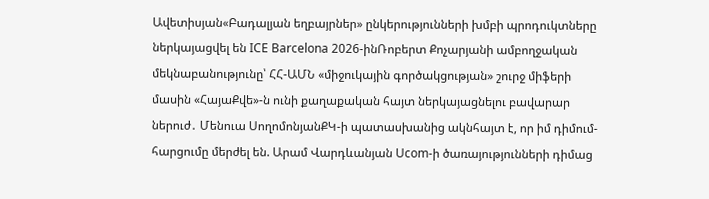Ավետիսյան«Բադալյան եղբայրներ» ընկերությունների խմբի պրոդուկտները ներկայացվել են ICE Barcelona 2026-ինՌոբերտ Քոչարյանի ամբողջական մեկնաբանությունը՝ ՀՀ-ԱՄՆ «միջուկային գործակցության» շուրջ միֆերի մասին «ՀայաՔվե»-ն ունի քաղաքական հայտ ներկայացնելու բավարար ներուժ․ Մենուա ՍողոմոնյանՔԿ-ի պատասխանից ակնհայտ է, որ իմ դիմում-հարցումը մերժել են. Արամ Վարդևանյան Ucom-ի ծառայությունների դիմաց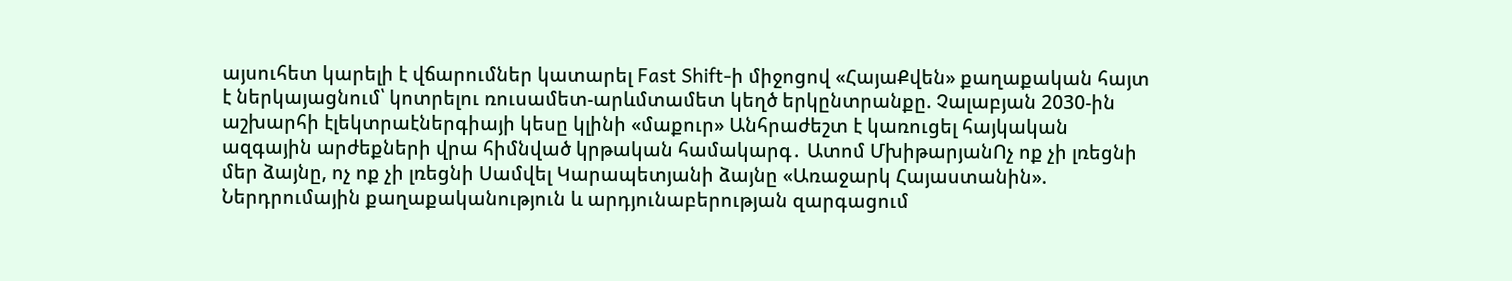այսուհետ կարելի է վճարումներ կատարել Fast Shift-ի միջոցով «ՀայաՔվեն» քաղաքական հայտ է ներկայացնում՝ կոտրելու ռուսամետ-արևմտամետ կեղծ երկընտրանքը. Չալաբյան 2030-ին աշխարհի էլեկտրաէներգիայի կեսը կլինի «մաքուր» Անհրաժեշտ է կառուցել հայկական ազգային արժեքների վրա հիմնված կրթական համակարգ․ Ատոմ ՄխիթարյանՈչ ոք չի լռեցնի մեր ձայնը, ոչ ոք չի լռեցնի Սամվել Կարապետյանի ձայնը «Առաջարկ Հայաստանին». Ներդրումային քաղաքականություն և արդյունաբերության զարգացում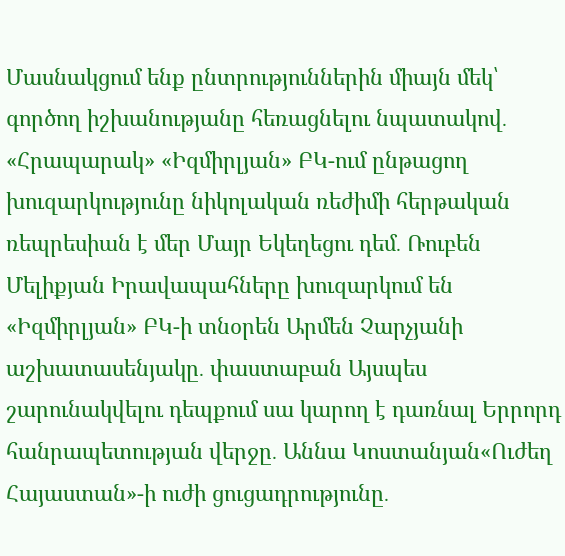Մասնակցում ենք ընտրություններին միայն մեկ՝ գործող իշխանությանը հեռացնելու նպատակով․ «Հրապարակ» «Իզմիրլյան» ԲԿ-ում ընթացող խուզարկությունը նիկոլական ռեժիմի հերթական ռեպրեսիան է մեր Մայր Եկեղեցու դեմ․ Ռուբեն Մելիքյան Իրավապահները խուզարկում են «Իզմիրլյան» ԲԿ-ի տնօրեն Արմեն Չարչյանի աշխատասենյակը․ փաստաբան Այսպես շարունակվելու դեպքում սա կարող է դառնալ Երրորդ հանրապետության վերջը․ Աննա Կոստանյան«Ուժեղ Հայաստան»-ի ուժի ցուցադրությունը․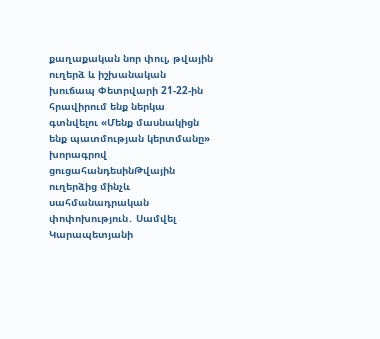քաղաքական նոր փուլ, թվային ուղերձ և իշխանական խուճապ Փետրվարի 21-22-ին հրավիրում ենք ներկա գտնվելու «Մենք մասնակիցն ենք պատմության կերտմանը» խորագրով ցուցահանդեսինԹվային ուղերձից մինչև սահմանադրական փոփոխություն․ Սամվել Կարապետյանի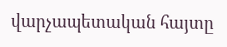վարչապետական հայտը